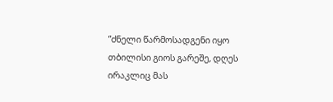“ძნელი წარმოსადგენი იყო თბილისი გიოს გარეშე, დღეს ირაკლიც მას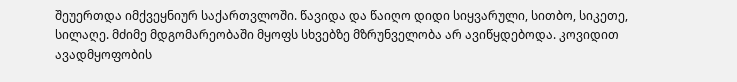შეუერთდა იმქვეყნიურ საქართვლოში. წავიდა და წაიღო დიდი სიყვარული, სითბო, სიკეთე, სილაღე. მძიმე მდგომარეობაში მყოფს სხვებზე მზრუნველობა არ ავიწყდებოდა. კოვიდით ავადმყოფობის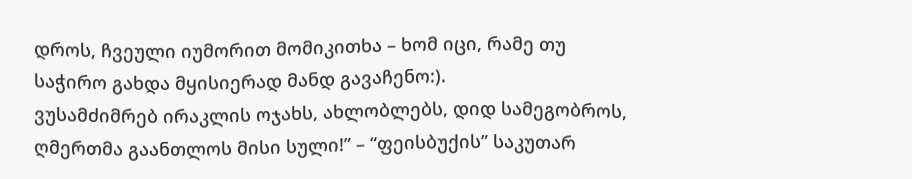დროს, ჩვეული იუმორით მომიკითხა – ხომ იცი, რამე თუ საჭირო გახდა მყისიერად მანდ გავაჩენო:).
ვუსამძიმრებ ირაკლის ოჯახს, ახლობლებს, დიდ სამეგობროს,
ღმერთმა გაანთლოს მისი სული!” – “ფეისბუქის” საკუთარ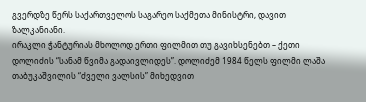გვერდზე წერს საქართველოს საგარეო საქმეთა მინისტრი, დავით ზალკანიანი.
ირაკლი ჭანტურიას მხოლოდ ერთი ფილმით თუ გავიხსენებთ – ქეთი დოლიძის “სანამ წვიმა გადაივლიდეს”. დოლიძემ 1984 წელს ფილმი ლაშა თაბუკაშვილის “ძველი ვალსის” მიხედვით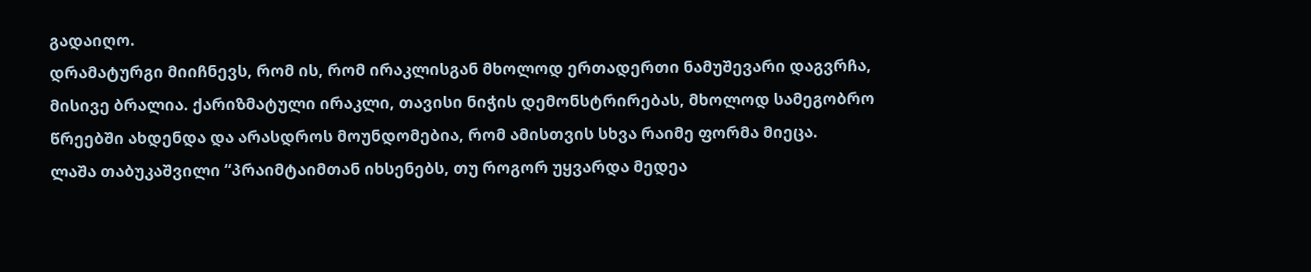გადაიღო.
დრამატურგი მიიჩნევს, რომ ის, რომ ირაკლისგან მხოლოდ ერთადერთი ნამუშევარი დაგვრჩა, მისივე ბრალია. ქარიზმატული ირაკლი, თავისი ნიჭის დემონსტრირებას, მხოლოდ სამეგობრო წრეებში ახდენდა და არასდროს მოუნდომებია, რომ ამისთვის სხვა რაიმე ფორმა მიეცა.
ლაშა თაბუკაშვილი “პრაიმტაიმთან იხსენებს, თუ როგორ უყვარდა მედეა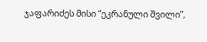ჯაფარიძეს მისი “ეკრანული შვილი”,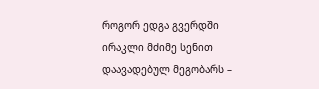როგორ ედგა გვერდში ირაკლი მძიმე სენით დაავადებულ მეგობარს –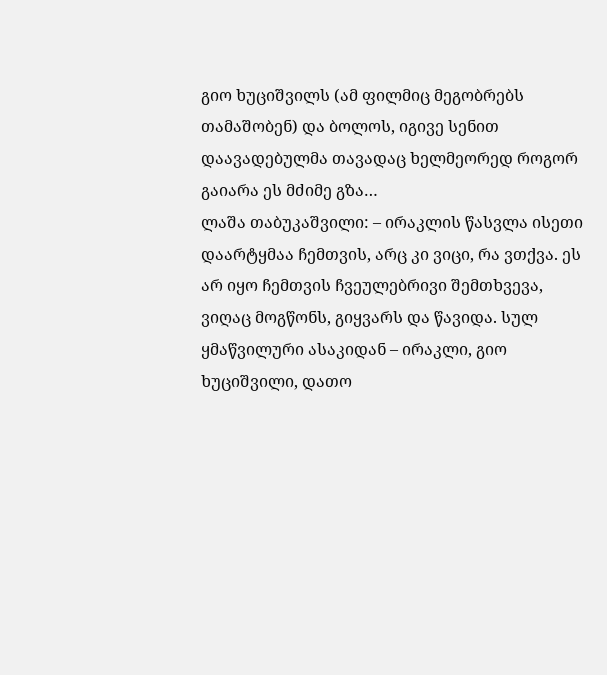გიო ხუციშვილს (ამ ფილმიც მეგობრებს თამაშობენ) და ბოლოს, იგივე სენით დაავადებულმა თავადაც ხელმეორედ როგორ გაიარა ეს მძიმე გზა…
ლაშა თაბუკაშვილი: – ირაკლის წასვლა ისეთი დაარტყმაა ჩემთვის, არც კი ვიცი, რა ვთქვა. ეს არ იყო ჩემთვის ჩვეულებრივი შემთხვევა, ვიღაც მოგწონს, გიყვარს და წავიდა. სულ ყმაწვილური ასაკიდან – ირაკლი, გიო ხუციშვილი, დათო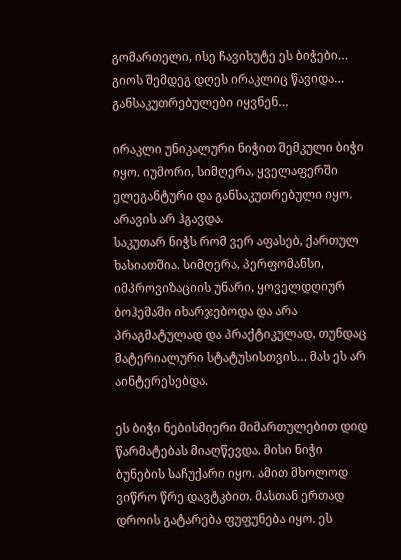გომართელი, ისე ჩავიხუტე ეს ბიჭები… გიოს შემდეგ დღეს ირაკლიც წავიდა… განსაკუთრებულები იყვნენ…

ირაკლი უნიკალური ნიჭით შემკული ბიჭი იყო. იუმორი, სიმღერა, ყველაფერში ელეგანტური და განსაკუთრებული იყო. არავის არ ჰგავდა.
საკუთარ ნიჭს რომ ვერ აფასებ, ქართულ ხასიათშია. სიმღერა, პერფომანსი, იმპროვიზაციის უნარი, ყოველდღიურ ბოჰემაში იხარჯებოდა და არა პრაგმატულად და პრაქტიკულად, თუნდაც მატერიალური სტატუსისთვის… მას ეს არ აინტერესებდა.

ეს ბიჭი ნებისმიერი მიმართულებით დიდ წარმატებას მიაღწევდა. მისი ნიჭი ბუნების საჩუქარი იყო. ამით მხოლოდ ვიწრო წრე დავტკბით. მასთან ერთად დროის გატარება ფუფუნება იყო. ეს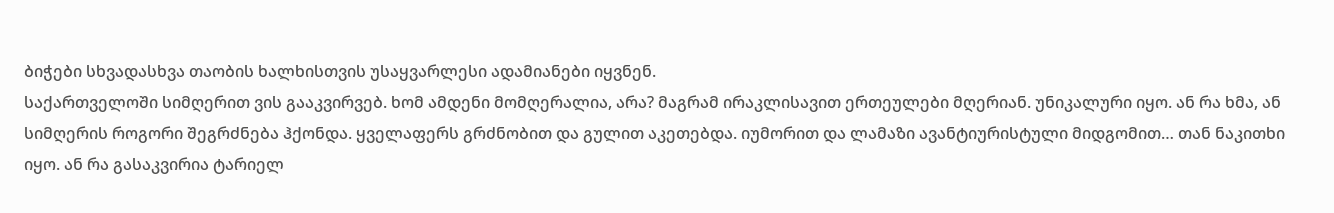ბიჭები სხვადასხვა თაობის ხალხისთვის უსაყვარლესი ადამიანები იყვნენ.
საქართველოში სიმღერით ვის გააკვირვებ. ხომ ამდენი მომღერალია, არა? მაგრამ ირაკლისავით ერთეულები მღერიან. უნიკალური იყო. ან რა ხმა, ან სიმღერის როგორი შეგრძნება ჰქონდა. ყველაფერს გრძნობით და გულით აკეთებდა. იუმორით და ლამაზი ავანტიურისტული მიდგომით… თან ნაკითხი იყო. ან რა გასაკვირია ტარიელ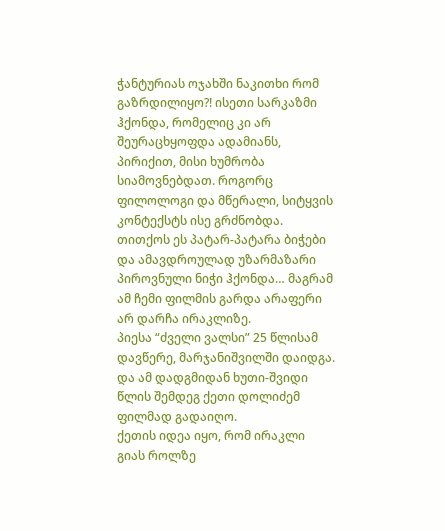ჭანტურიას ოჯახში ნაკითხი რომ გაზრდილიყო?! ისეთი სარკაზმი ჰქონდა, რომელიც კი არ შეურაცხყოფდა ადამიანს, პირიქით, მისი ხუმრობა სიამოვნებდათ. როგორც ფილოლოგი და მწერალი, სიტყვის კონტექსტს ისე გრძნობდა. თითქოს ეს პატარ-პატარა ბიჭები და ამავდროულად უზარმაზარი პიროვნული ნიჭი ჰქონდა… მაგრამ ამ ჩემი ფილმის გარდა არაფერი არ დარჩა ირაკლიზე.
პიესა “ძველი ვალსი” 25 წლისამ დავწერე, მარჯანიშვილში დაიდგა. და ამ დადგმიდან ხუთი-შვიდი წლის შემდეგ ქეთი დოლიძემ ფილმად გადაიღო.
ქეთის იდეა იყო, რომ ირაკლი გიას როლზე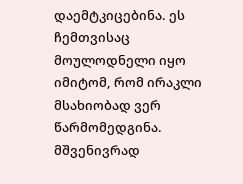დაემტკიცებინა. ეს ჩემთვისაც მოულოდნელი იყო იმიტომ, რომ ირაკლი მსახიობად ვერ წარმომედგინა. მშვენივრად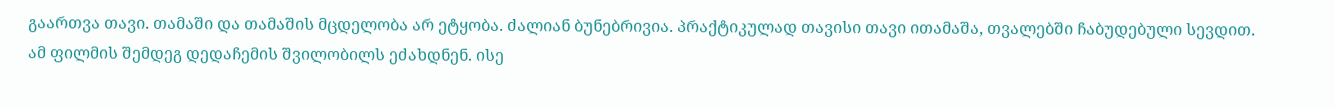გაართვა თავი. თამაში და თამაშის მცდელობა არ ეტყობა. ძალიან ბუნებრივია. პრაქტიკულად თავისი თავი ითამაშა, თვალებში ჩაბუდებული სევდით.
ამ ფილმის შემდეგ დედაჩემის შვილობილს ეძახდნენ. ისე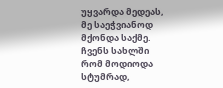უყვარდა მედეას, მე საეჭვიანოდ მქონდა საქმე. ჩვენს სახლში რომ მოდიოდა სტუმრად,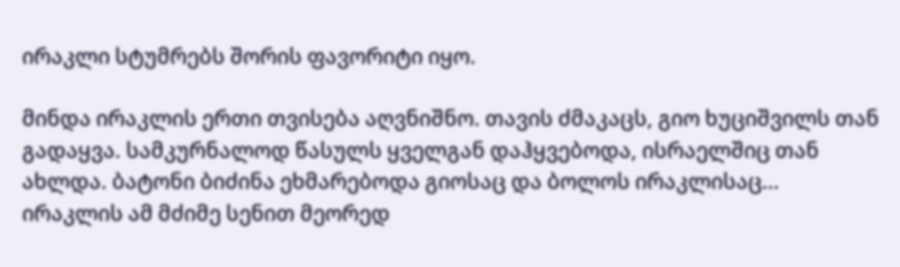ირაკლი სტუმრებს შორის ფავორიტი იყო.

მინდა ირაკლის ერთი თვისება აღვნიშნო. თავის ძმაკაცს, გიო ხუციშვილს თან გადაყვა. სამკურნალოდ წასულს ყველგან დაჰყვებოდა, ისრაელშიც თან ახლდა. ბატონი ბიძინა ეხმარებოდა გიოსაც და ბოლოს ირაკლისაც…
ირაკლის ამ მძიმე სენით მეორედ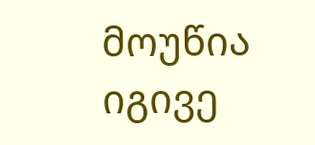მოუწია იგივე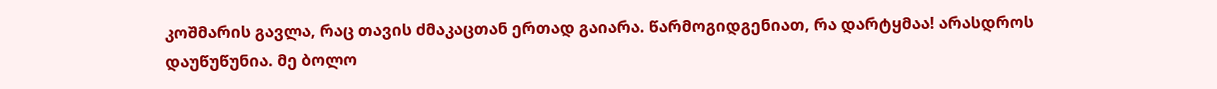კოშმარის გავლა, რაც თავის ძმაკაცთან ერთად გაიარა. წარმოგიდგენიათ, რა დარტყმაა! არასდროს დაუწუწუნია. მე ბოლო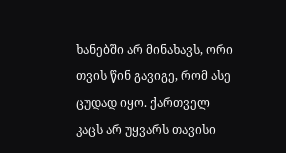ხანებში არ მინახავს, ორი თვის წინ გავიგე, რომ ასე ცუდად იყო. ქართველ კაცს არ უყვარს თავისი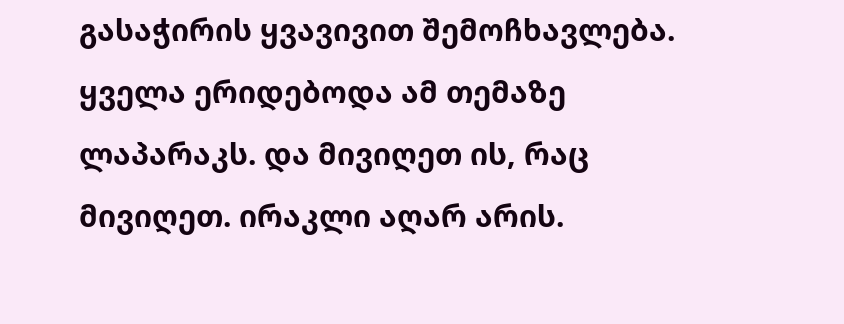გასაჭირის ყვავივით შემოჩხავლება. ყველა ერიდებოდა ამ თემაზე ლაპარაკს. და მივიღეთ ის, რაც მივიღეთ. ირაკლი აღარ არის.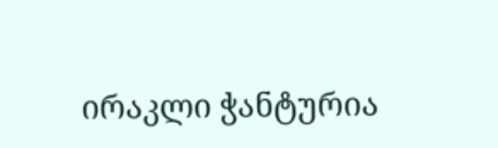ირაკლი ჭანტურია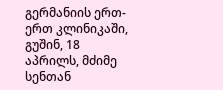გერმანიის ერთ-ერთ კლინიკაში, გუშინ, 18 აპრილს, მძიმე სენთან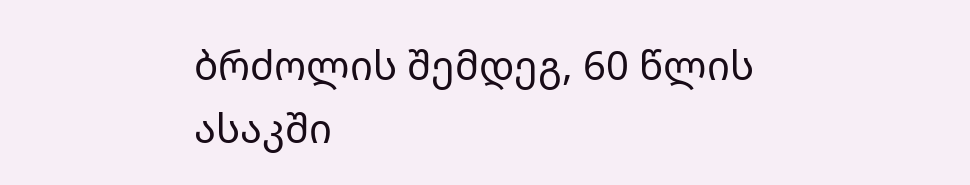ბრძოლის შემდეგ, 60 წლის ასაკში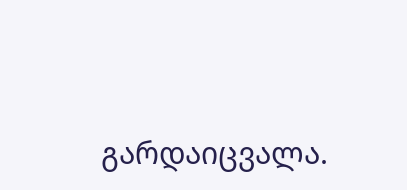გარდაიცვალა.